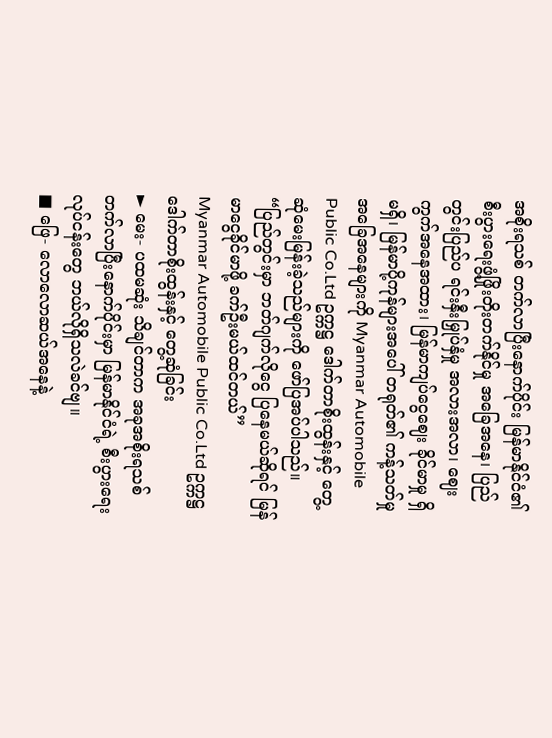အစိုးရသစ် တက်လာပြီးနောက်ပိုင်း မြန်မာနိုင်ငံ၏ စီးပွားရေးဖွံ့ဖြိုးတိုးတက်နိုင်မှု အခြေအနေ၊ ပြည်တွင်းပြည်ပ ရင်းနှီးမြှုပ်နှံမှု အလားအလာ၊ ဈေးကွက်အနေအထား၊ မြန်မာကျပ်ငွေဈေး ခိုင်မာမှု ရှိ မရှိ၊ မြန်မာပို့ကုန်များအပေါ် တရုတ်၏ ကန့်သတ်မှုအခြေအနေများကို Myanmar Automobile Public Co.Ltd ဥက္ကဋ္ဌ ဒေါက်တာစိုးထွန်းနှင့် တွေ့ဆုံမေးမြန်းခဲ့သည်များကို ဖော်ပြအပ်ပါသည်။
“ပြည်တွင်းမှာ ဘတ်ဂျက်လိုငွေ ပြနေမယ်ဆိုရင် မြန်မာငွေခိုင်မာဖို့ ခက်ဦးမယ်ထင်တယ်”
Myanmar Automobile Public Co.Ltd ဥက္ကဋ္ဌ ဒေါက်တာစိုးထွန်းနှင့် တွေ့ဆုံခြင်း
► မေး- ပထမဆုံး သိချင်တာက အခုအစိုးရသစ် တက်လာပြီးနောက်ပိုင်းမှာ မြန်မာနိုင်ငံရဲ့ စီးပွားရေးလုပ်ငန်းတွေ ဘယ်လိုရှိသလဲခင်ဗျ။
■ ဖြေ- လောလောဆယ်အနေနဲ့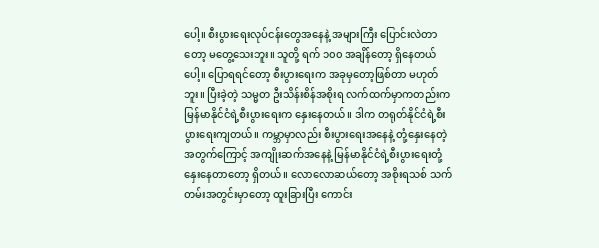ပေါ့။ စီးပွားရေးလုပ်ငန်းတွေအနေနဲ့ အများကြီး ပြောင်းလဲတာတော့ မတွေ့သေးဘူး။ သူတို့ ရက် ၁၀၀ အချိန်တော့ ရှိနေတယ်ပေါ့။ ပြောရရင်တော့ စီးပွားရေးက အခုမှတော့ဖြစ်တာ မဟုတ်ဘူး။ ပြီးခဲ့တဲ့ သမ္မတ ဦးသိန်းစိန်အစိုးရ လက်ထက်မှာကတည်းက မြန်မာနိုင်ငံရဲ့စီးပွားရေးက နှေးနေတယ်။ ဒါက တရုတ်နိုင်ငံရဲ့စီးပွားရေးကျတယ်။ ကမ္ဘာမှာလည်း စီးပွားရေးအနေနဲ့ တုံ့နှေးနေတဲ့ အတွက်ကြောင့် အကျိုးဆက်အနေနဲ့ မြန်မာနိုင်ငံရဲ့စီးပွားရေးတုံ့နှေးနေတာတော့ ရှိတယ်။ လောလောဆယ်တော့ အစိုးရသစ် သက်တမ်းအတွင်းမှာတော့ ထူးခြားပြီး ကောင်း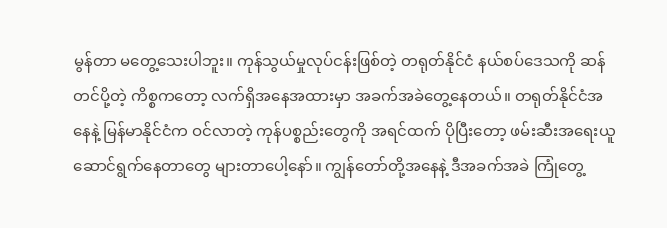မွန်တာ မတွေ့သေးပါဘူး။ ကုန်သွယ်မှုလုပ်ငန်းဖြစ်တဲ့ တရုတ်နိုင်ငံ နယ်စပ်ဒေသကို ဆန်တင်ပို့တဲ့ ကိစ္စကတော့ လက်ရှိအနေအထားမှာ အခက်အခဲတွေ့နေတယ်။ တရုတ်နိုင်ငံအနေနဲ့ မြန်မာနိုင်ငံက ဝင်လာတဲ့ ကုန်ပစ္စည်းတွေကို အရင်ထက် ပိုပြီးတော့ ဖမ်းဆီးအရေးယူ ဆောင်ရွက်နေတာတွေ များတာပေါ့နော်။ ကျွန်တော်တို့အနေနဲ့ ဒီအခက်အခဲ ကြုံတွေ့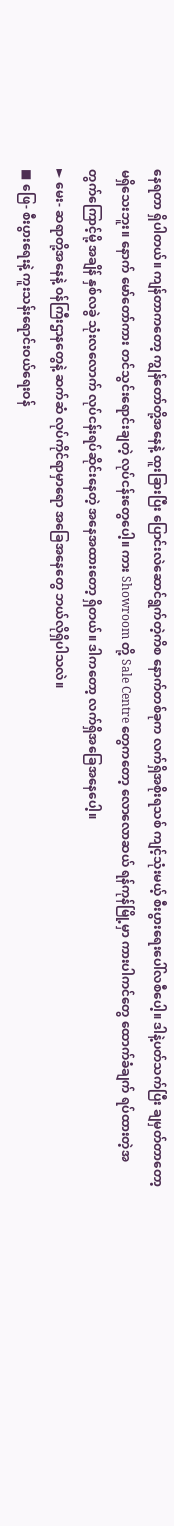နေရတာ ရှိပါတယ်။ ကျန်တာကတော့ ကျွန်တော်တို့အနေနဲ့ ထူးခြားပြီး ပြောင်းလဲဆောင်ရွက်တဲ့ကိစ နောက်တစ်ခုက လက်ရှိအစိုးရသစ် ကျင့်သုံးမယ့် စီးပွားရေးပေါ်လစီပေါ့။ ဒါနဲ့ပတ်သက်ပြီး ချမှတ်တာတော့ မရှိသေးဘူး။ နောက် မော်တော်ကား တင်သွင်းရောင်းချတဲ့ လုပ်ငန်းတွေပေါ့။ ကား Showroom တို့ Sale Centre တွေကတော့ လောလောဆယ် ရန်ကုန်မြို့မှာ ကားပါကင်တွေ ထောက်ခံချက် ရပ်ထားတဲ့အတွက်ကြောင့်မို့ အချိန် နှစ်လခွဲ သုံးလလောက် လုပ်ငန်းရပ်ဆိုင်းနေတဲ့ အနေအထားတော့ ရှိတယ်။ ဒါကတော့ လက်ရှိအခြေအနေပေါ့။
► မေး- ဆရာတို့အနေနဲ့ ဝန်ကြီးဌာနတွေနဲ့ ဆက်ဆံ လုပ်ကိုင်ရာမှာရော အခြေအနေတွေ ဘယ်လိုရှိပါသလဲ။
■ ဖြေ- စီးပွားရေးနဲ့ ကူးသန်းရောင်းဝယ်ရေးဝန်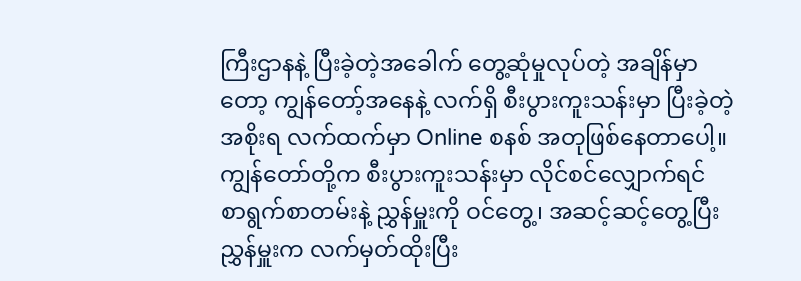ကြီးဌာနနဲ့ ပြီးခဲ့တဲ့အခေါက် တွေ့ဆုံမှုလုပ်တဲ့ အချိန်မှာတော့ ကျွန်တော့်အနေနဲ့ လက်ရှိ စီးပွားကူးသန်းမှာ ပြီးခဲ့တဲ့အစိုးရ လက်ထက်မှာ Online စနစ် အတုဖြစ်နေတာပေါ့။ ကျွန်တော်တို့က စီးပွားကူးသန်းမှာ လိုင်စင်လျှောက်ရင် စာရွက်စာတမ်းနဲ့ ညွှန်မှူးကို ဝင်တွေ့၊ အဆင့်ဆင့်တွေ့ပြီး ညွှန်မှူးက လက်မှတ်ထိုးပြီး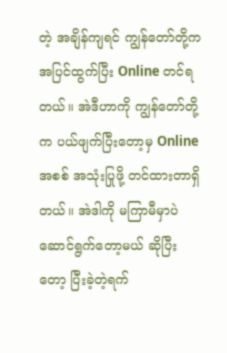တဲ့ အချိန်ကျရင် ကျွန်တော်တို့က အပြင်ထွက်ပြီး Online တင်ရတယ်။ အဲဒီဟာကို ကျွန်တော်တို့က ပယ်ဖျက်ပြီးတော့မှ Online အစစ် အသုံးပြုဖို့ တင်ထားတာရှိတယ်။ အဲဒါကို မကြာမီမှာပဲ ဆောင်ရွက်တော့မယ် ဆိုပြီးတော့ ပြီးခဲ့တဲ့ရက်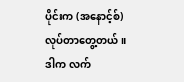ပိုင်းက (အနောင့်စ်) လုပ်တာတွေ့တယ်။ ဒါက လက်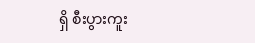ရှိ စီးပွားကူး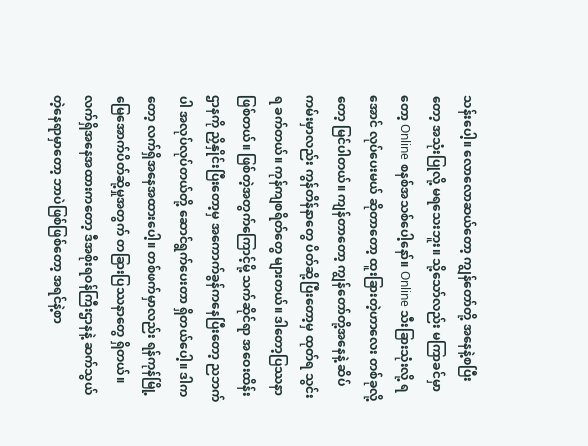သန်းပေါ့။ လောလောဆယ်တော့ ကျွန်တော်တို့ အနေနဲ့စပြီးတော့ အသုံးပြုလို့ မရသေးဘူး။ သို့သော်လည်း မကြာခင်မှာတော့ Online စနစ်အသစ်ပေါ့နော်။ Online သီးခြားသုံးလို့ ရအောင် လုပ်ပေးမယ် ဆိုတာတော့ ထူးခြားတဲ့ဟာလေး တစ်ခုလို့တော့ မြင်ပါတယ်။ ကျန်တာတော့ ကျွန်တော်တို့အနေနဲ့ ဆိပ်ကမ်းမှာလည်း ကွန်တိန်နာတွေ ပိတ်ဆို့ပြီးတော့မှ ထုတ်ရ သွင်းရ ခက်တယ်။ ကုန်ကျစရိတ်တွေ များတယ်။ ဒါတော့ပြဿနာဖြစ်တယ်။ ဖြစ်တဲ့အတွက်ကြောင့်မို့ သက်ဆိုင်ရာ အဝေးထိန်းဌာနကို ညှိနှိုင်းပြီးတော့မှ အကောက်ခွန်ကနေပြီးတော့ ညဘက်ပါ အလုပ်လုပ်တယ်တို့ ဆောင်ရွက်ပေးတာ ရှိတယ်ပေါ့။ ဒါကတော့ လက်ရှိအနေအထားပေါ့။ တစ်ဖက်မှာလည်း ရန်ကုန်မြို့ မြေအောက်ပိတ်ဆို့မှုအတွက် တခြားပြဿနာတွေ ရှိတယ်။ လက်ရှိအနေအထားကတော့ ဒီအစိုးရဝန်ကြီးဌာနနဲ့ ဆက်သွယ်တဲ့နေရာမှာတော့ ဘာပဲဖြစ်ဖြစ်တော့ အရင်နဲ့စာ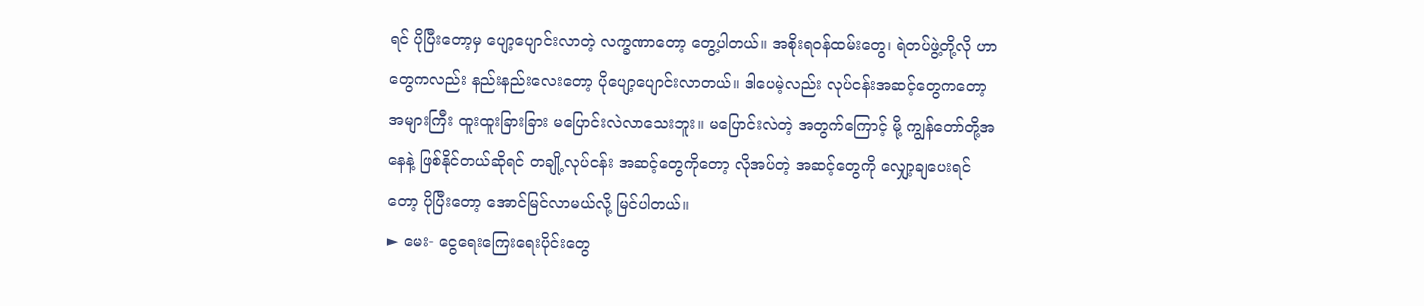ရင် ပိုပြီးတော့မှ ပျော့ပျောင်းလာတဲ့ လက္ခဏာတော့ တွေ့ပါတယ်။ အစိုးရဝန်ထမ်းတွေ၊ ရဲတပ်ဖွဲ့တို့လို ဟာတွေကလည်း နည်းနည်းလေးတော့ ပိုပျော့ပျောင်းလာတယ်။ ဒါပေမဲ့လည်း လုပ်ငန်းအဆင့်တွေကတော့ အများကြီး ထူးထူးခြားခြား မပြောင်းလဲလာသေးဘူး။ မပြောင်းလဲတဲ့ အတွက်ကြောင့် မို့ ကျွန်တော်တို့အနေနဲ့ ဖြစ်နိုင်တယ်ဆိုရင် တချို့လုပ်ငန်း အဆင့်တွေကိုတော့ လိုအပ်တဲ့ အဆင့်တွေကို လျှော့ချပေးရင်တော့ ပိုပြီးတော့ အောင်မြင်လာမယ်လို့ မြင်ပါတယ်။
► မေး- ငွေရေးကြေးရေးပိုင်းတွေ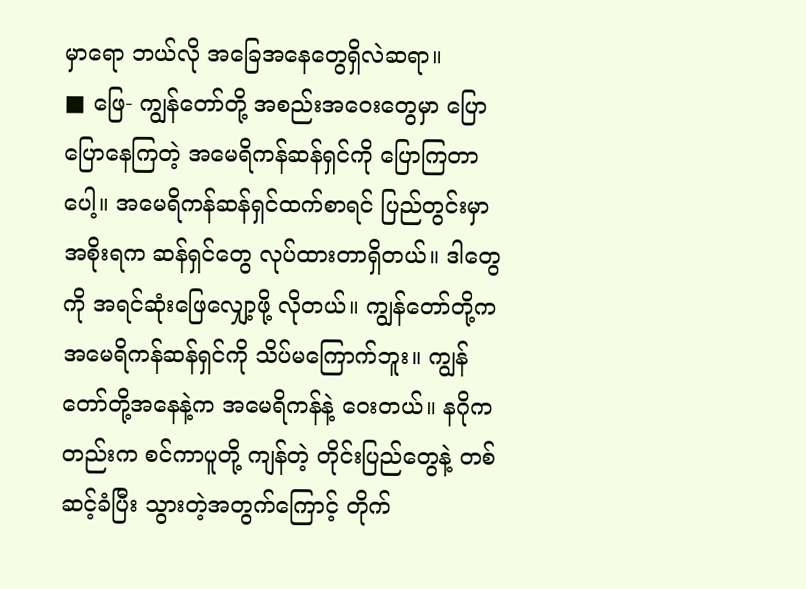မှာရော ဘယ်လို အခြေအနေတွေရှိလဲဆရာ။
■ ဖြေ- ကျွန်တော်တို့ အစည်းအဝေးတွေမှာ ပြောပြောနေကြတဲ့ အမေရိကန်ဆန်ရှင်ကို ပြောကြတာပေါ့။ အမေရိကန်ဆန်ရှင်ထက်စာရင် ပြည်တွင်းမှာ အစိုးရက ဆန်ရှင်တွေ လုပ်ထားတာရှိတယ်။ ဒါတွေကို အရင်ဆုံးဖြေလျှော့ဖို့ လိုတယ်။ ကျွန်တော်တို့က အမေရိကန်ဆန်ရှင်ကို သိပ်မကြောက်ဘူး။ ကျွန်တော်တို့အနေနဲ့က အမေရိကန်နဲ့ ဝေးတယ်။ နဂိုကတည်းက စင်ကာပူတို့ ကျန်တဲ့ တိုင်းပြည်တွေနဲ့ တစ်ဆင့်ခံပြီး သွားတဲ့အတွက်ကြောင့် တိုက်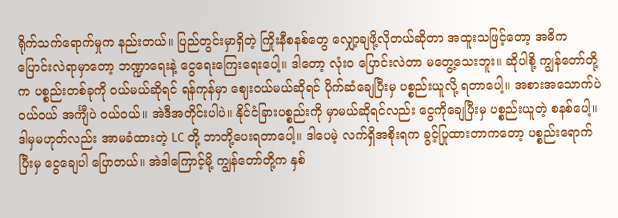ရိုက်သက်ရောက်မှုက နည်းတယ်။ ပြည်တွင်းမှာရှိတဲ့ ကြိုးနီစနစ်တွေ လျှော့ချဖို့လိုတယ်ဆိုတာ အထူးသဖြင့်တော့ အဓိကပြောင်းလဲရာမှာတော့ ဘဏ္ဍာရေးနဲ့ ငွေရေးကြေးရေးပေါ့။ ဒါတော့ လုံး၀ ပြောင်းလဲတာ မတွေ့သေးဘူး။ ဆိုပါစို့ ကျွန်တော်တို့က ပစ္စည်းတစ်ခုကို ဝယ်မယ်ဆိုရင် ရန်ကုန်မှာ ဈေးဝယ်မယ်ဆိုရင် ပိုက်ဆံချေပြီးမှ ပစ္စည်းယူလို့ ရတာပေါ့။ အစားအသောက်ပဲ ဝယ်ဝယ် အင်္ကျီပဲ ဝယ်ဝယ်။ အဲဒီအတိုင်းပါပဲ။ နိုင်ငံခြားပစ္စည်းကို မှာမယ်ဆိုရင်လည်း ငွေကိုချေပြီးမှ ပစ္စည်းယူတဲ့ စနစ်ပေါ့။ ဒါမှမဟုတ်လည်း အာမခံထားတဲ့ LC တို့ ဘာတို့ပေးရတာပေါ့။ ဒါပေမဲ့ လက်ရှိအစိုးရက ခွင့်ပြုထားတာကတော့ ပစ္စည်းရောက်ပြီးမှ ငွေချေပါ ပြောတယ်။ အဲဒါကြောင့်မို့ ကျွန်တော်တို့က နှစ်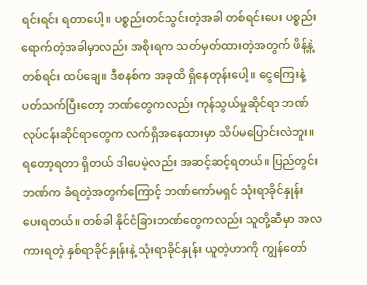ရင်းရင်း ရတာပေါ့။ ပစ္စည်းတင်သွင်းတဲ့အခါ တစ်ရင်းပေး ပစ္စည်းရောက်တဲ့အခါမှာလည်း အစိုးရက သတ်မှတ်ထားတဲ့အတွက် ဖိန့်နဲ့ တစ်ရင်း ထပ်ချေ။ ဒီစနစ်က အခုထိ ရှိနေတုန်းပေါ့။ ငွေကြေးနဲ့ပတ်သက်ပြီးတော့ ဘဏ်တွေကလည်း ကုန်သွယ်မှုဆိုင်ရာ ဘဏ်လုပ်ငန်းဆိုင်ရာတွေက လက်ရှိအနေထားမှာ သိပ်မပြောင်းလဲဘူး။ ရတော့ရတာ ရှိတယ် ဒါပေမဲ့လည်း အဆင့်ဆင့်ရတယ်။ ပြည်တွင်းဘဏ်က ခံရတဲ့အတွက်ကြောင့် ဘဏ်ကော်မရှင် သုံးရာခိုင်နှုန်း ပေးရတယ်။ တစ်ခါ နိုင်ငံခြားဘဏ်တွေကလည်း သူတို့ဆီမှာ အလကားရတဲ့ နှစ်ရာခိုင်နှုန်းနဲ့ သုံးရာခိုင်နှုန်း ယူတဲ့ဟာကို ကျွန်တော်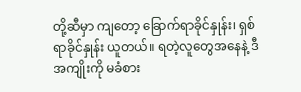တို့ဆီမှာ ကျတော့ ခြောက်ရာခိုင်နှုန်း၊ ရှစ်ရာခိုင်နှုန်း ယူတယ်။ ရတဲ့လူတွေအနေနဲ့ ဒီအကျိုးကို မခံစား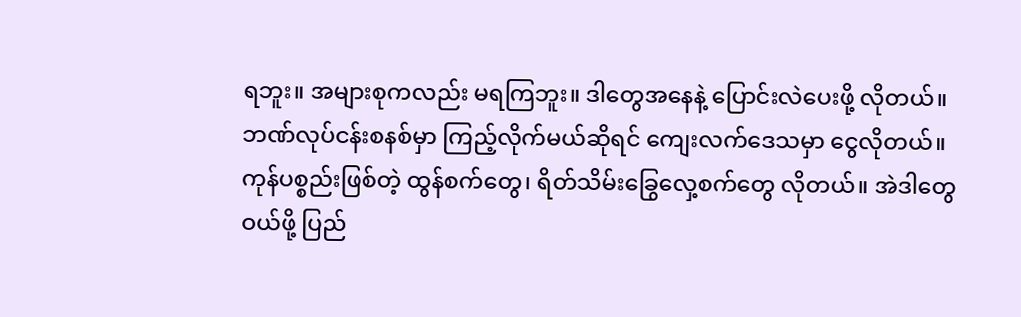ရဘူး။ အများစုကလည်း မရကြဘူး။ ဒါတွေအနေနဲ့ ပြောင်းလဲပေးဖို့ လိုတယ်။ ဘဏ်လုပ်ငန်းစနစ်မှာ ကြည့်လိုက်မယ်ဆိုရင် ကျေးလက်ဒေသမှာ ငွေလိုတယ်။ ကုန်ပစ္စည်းဖြစ်တဲ့ ထွန်စက်တွေ၊ ရိတ်သိမ်းခြွေလှေ့စက်တွေ လိုတယ်။ အဲဒါတွေဝယ်ဖို့ ပြည်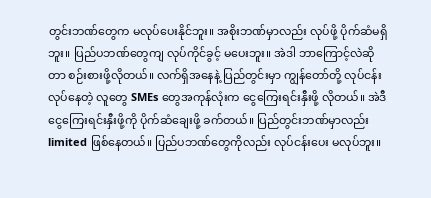တွင်းဘဏ်တွေက မလုပ်ပေးနိုင်ဘူး။ အစိုးဘဏ်မှာလည်း လုပ်ဖို့ ပိုက်ဆံမရှိ ဘူး။ ပြည်ပဘဏ်တွေကျ လုပ်ကိုင်ခွင့် မပေးဘူး။ အဲဒါ ဘာကြောင့်လဲဆိုတာ စဉ်းစားဖို့လိုတယ်။ လက်ရှိအနေနဲ့ ပြည်တွင်းမှာ ကျွန်တော်တို့ လုပ်ငန်းလုပ်နေတဲ့ လူတွေ SMEs တွေအကုန်လုံးက ငွေကြေးရင်းနှီးဖို့ လိုတယ်။ အဲဒီ ငွေကြေးရင်းနှီးဖို့ကို ပိုက်ဆံချေးဖို့ ခက်တယ်။ ပြည်တွင်းဘဏ်မှာလည်း limited ဖြစ်နေတယ်။ ပြည်ပဘဏ်တွေကိုလည်း လုပ်ငန်းပေး မလုပ်ဘူး။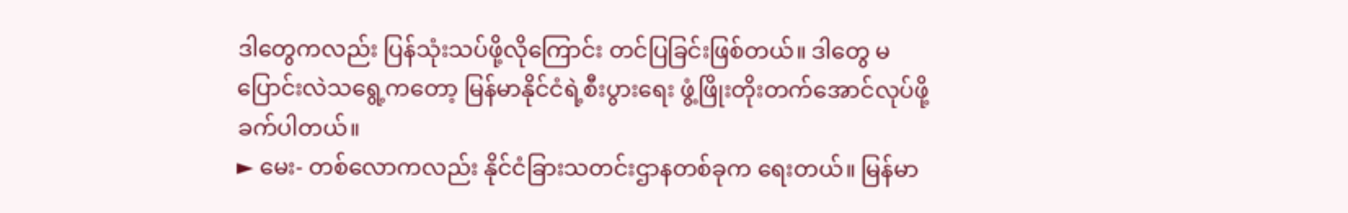ဒါတွေကလည်း ပြန်သုံးသပ်ဖို့လိုကြောင်း တင်ပြခြင်းဖြစ်တယ်။ ဒါတွေ မပြောင်းလဲသရွေ့ကတော့ မြန်မာနိုင်ငံရဲ့စီးပွားရေး ဖွံ့ဖြိုးတိုးတက်အောင်လုပ်ဖို့ ခက်ပါတယ်။
► မေး- တစ်လောကလည်း နိုင်ငံခြားသတင်းဌာနတစ်ခုက ရေးတယ်။ မြန်မာ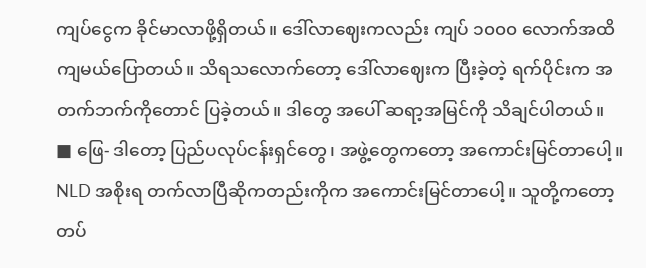ကျပ်ငွေက ခိုင်မာလာဖို့ရှိတယ်။ ဒေါ်လာဈေးကလည်း ကျပ် ၁၀၀၀ လောက်အထိ ကျမယ်ပြောတယ်။ သိရသလောက်တော့ ဒေါ်လာဈေးက ပြီးခဲ့တဲ့ ရက်ပိုင်းက အတက်ဘက်ကိုတောင် ပြခဲ့တယ်။ ဒါတွေ အပေါ် ဆရာ့အမြင်ကို သိချင်ပါတယ်။
■ ဖြေ- ဒါတော့ ပြည်ပလုပ်ငန်းရှင်တွေ၊ အဖွဲ့တွေကတော့ အကောင်းမြင်တာပေါ့။ NLD အစိုးရ တက်လာပြီဆိုကတည်းကိုက အကောင်းမြင်တာပေါ့။ သူတို့ကတော့ တပ်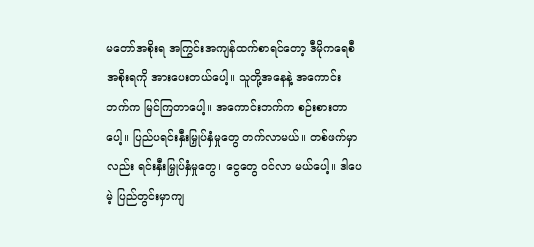မတော်အစိုးရ အကြွင်းအကျန်ထက်စာရင်တော့ ဒီမိုကရေစီအစိုးရကို အားပေးတယ်ပေါ့။ သူတို့အနေနဲ့ အကောင်းဘက်က မြင်ကြတာပေါ့။ အကောင်းဘက်က စဉ်းစားတာပေါ့။ ပြည်ပရင်းနှီးမြှုပ်နှံမှုတွေ တက်လာမယ်။ တစ်ဖက်မှာလည်း ရင်းနှီးမြှုပ်နှံမှုတွေ၊ ငွေတွေ ဝင်လာ မယ်ပေါ့။ ဒါပေမဲ့ ပြည်တွင်းမှာကျ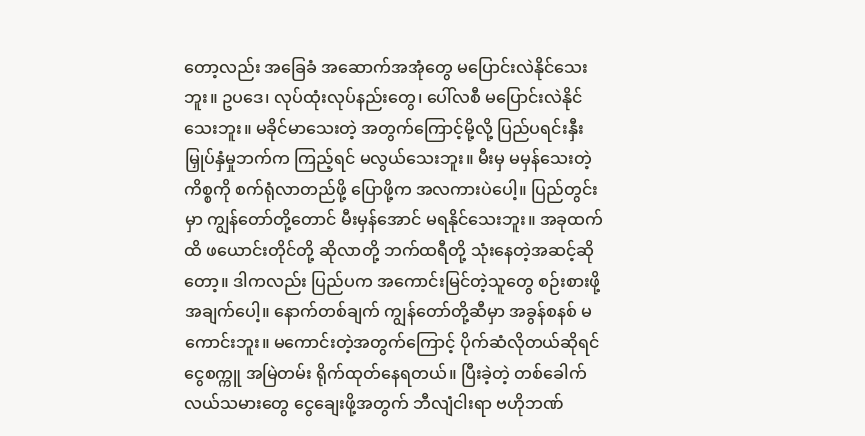တော့လည်း အခြေခံ အဆောက်အအုံတွေ မပြောင်းလဲနိုင်သေးဘူး။ ဥပဒေ၊ လုပ်ထုံးလုပ်နည်းတွေ၊ ပေါ်လစီ မပြောင်းလဲနိုင်သေးဘူး။ မခိုင်မာသေးတဲ့ အတွက်ကြောင့်မို့လို့ ပြည်ပရင်းနှီးမြှုပ်နှံမှုဘက်က ကြည့်ရင် မလွယ်သေးဘူး။ မီးမှ မမှန်သေးတဲ့ကိစ္စကို စက်ရုံလာတည်ဖို့ ပြောဖို့က အလကားပဲပေါ့။ ပြည်တွင်းမှာ ကျွန်တော်တို့တောင် မီးမှန်အောင် မရနိုင်သေးဘူး။ အခုထက်ထိ ဖယောင်းတိုင်တို့ ဆိုလာတို့ ဘက်ထရီတို့ သုံးနေတဲ့အဆင့်ဆိုတော့။ ဒါကလည်း ပြည်ပက အကောင်းမြင်တဲ့သူတွေ စဉ်းစားဖို့အချက်ပေါ့။ နောက်တစ်ချက် ကျွန်တော်တို့ဆီမှာ အခွန်စနစ် မကောင်းဘူး။ မကောင်းတဲ့အတွက်ကြောင့် ပိုက်ဆံလိုတယ်ဆိုရင် ငွေစက္ကူ အမြဲတမ်း ရိုက်ထုတ်နေရတယ်။ ပြီးခဲ့တဲ့ တစ်ခေါက် လယ်သမားတွေ ငွေချေးဖို့အတွက် ဘီလျံငါးရာ ဗဟိုဘဏ်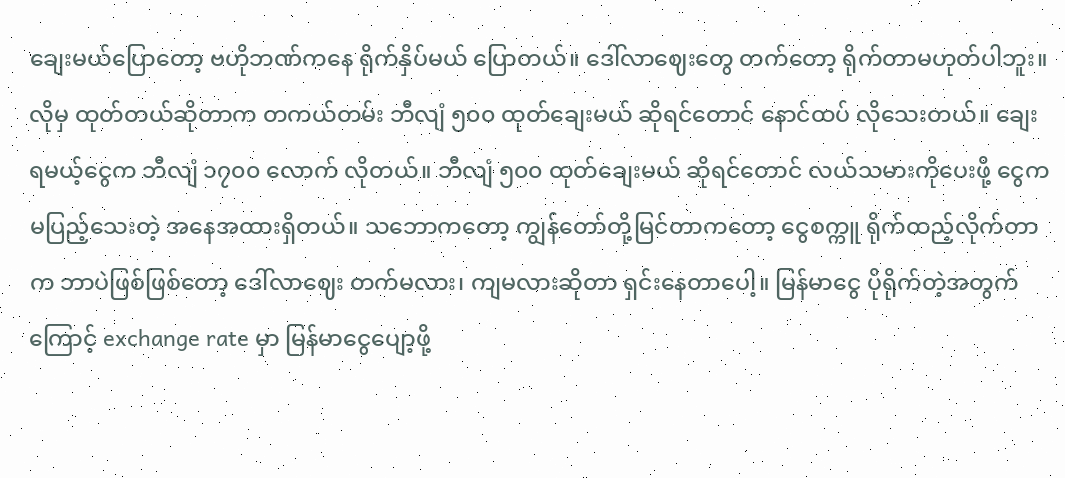ချေးမယ်ပြောတော့ ဗဟိုဘဏ်ကနေ ရိုက်နှိပ်မယ် ပြောတယ်။ ဒေါ်လာဈေးတွေ တက်တော့ ရိုက်တာမဟုတ်ပါဘူး။ လိုမှ ထုတ်တယ်ဆိုတာက တကယ်တမ်း ဘီလျံ ၅၀၀ ထုတ်ချေးမယ် ဆိုရင်တောင် နောင်ထပ် လိုသေးတယ်။ ချေးရမယ့်ငွေက ဘီလျံ ၁၇၀၀ လောက် လိုတယ်။ ဘီလျံ ၅၀၀ ထုတ်ချေးမယ် ဆိုရင်တောင် လယ်သမားကိုပေးဖို့ ငွေက မပြည့်သေးတဲ့ အနေအထားရှိတယ်။ သဘောကတော့ ကျွန်တော်တို့မြင်တာကတော့ ငွေစက္ကူ ရိုက်ထည့်လိုက်တာက ဘာပဲဖြစ်ဖြစ်တော့ ဒေါ်လာဈေး တက်မလား၊ ကျမလားဆိုတာ ရှင်းနေတာပေါ့။ မြန်မာငွေ ပိုရိုက်တဲ့အတွက်ကြောင့် exchange rate မှာ မြန်မာငွေပျော့ဖို့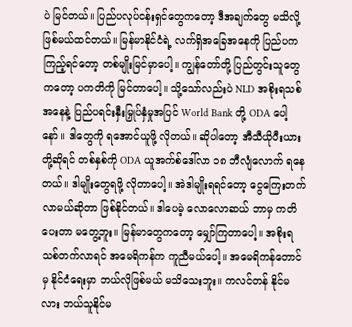ပဲ မြင်တယ်။ ပြည်ပလုပ်ငန်းရှင်တွေကတော့ ဒီအချက်တွေ မသိလို့ ဖြစ်မယ်ထင်တယ်။ မြန်မာနိုင်ငံရဲ့ လက်ရှိအခြေအနေကို ပြည်ပက ကြည့်ရင်တော့ တစ်မျိုးမြင်မှာပေါ့။ ကျွန်တော်တို့ ပြည်တွင်းသူတွေကတော့ ပကတိကို မြင်တာပေါ့။ သို့သော်လည်းပဲ NLD အစိုးရသစ် အနေနဲ့ ပြည်ပရင်းနှီးမြှုပ်နှံမှုအပြင် World Bank တို့ ODA ပေါ့နော်။ ဒါတွေကို ရအောင်ယူဖို့ လိုတယ်။ ဆိုပါတော့ အီသီယိုပီးယားတို့ဆိုရင် တစ်နှစ်ကို ODA ယူအက်စ်ဒေါ်လာ ၁၈ ဘီလျံလောက် ရနေတယ်။ ဒါမျိုးတွေရဖို့ လိုတာပေါ့။ အဲဒါမျိုးရရင်တော့ ငွေကြေးတက်လာမယ်ဆိုတာ ဖြစ်နိုင်တယ်။ ဒါပေမဲ့ လောလောဆယ် ဘာမှ ကတိပေးတာ မတွေ့ဘူး။ မြန်မာတွေကတော့ မျှော်ကြတာပေါ့။ အစိုးရသစ်တက်လာရင် အမေရိကန်က ကူညီမယ်ပေါ့။ အမေရိကန်တောင်မှ နိုင်ငံရေးမှာ ဘယ်လိုဖြစ်မယ် မသိသေးဘူး။ ကလင်တန် နိုင်မလား ဘယ်သူနိုင်မ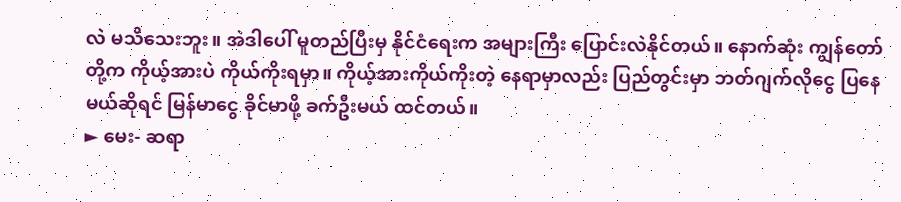လဲ မသိသေးဘူး။ အဲဒါပေါ် မူတည်ပြီးမှ နိုင်ငံရေးက အများကြီး ပြောင်းလဲနိုင်တယ်။ နောက်ဆုံး ကျွန်တော်တို့က ကိုယ့်အားပဲ ကိုယ်ကိုးရမှာ။ ကိုယ့်အားကိုယ်ကိုးတဲ့ နေရာမှာလည်း ပြည်တွင်းမှာ ဘတ်ဂျက်လိုငွေ ပြနေမယ်ဆိုရင် မြန်မာငွေ ခိုင်မာဖို့ ခက်ဦးမယ် ထင်တယ်။
► မေး- ဆရာ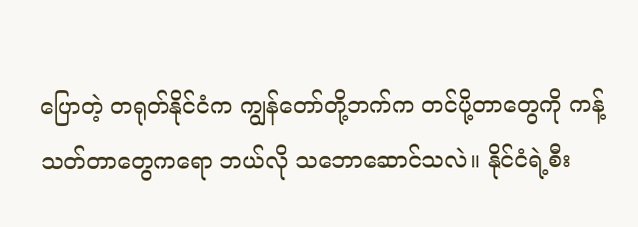ပြောတဲ့ တရုတ်နိုင်ငံက ကျွန်တော်တို့ဘက်က တင်ပို့တာတွေကို ကန့်သတ်တာတွေကရော ဘယ်လို သဘောဆောင်သလဲ။ နိုင်ငံရဲ့စီး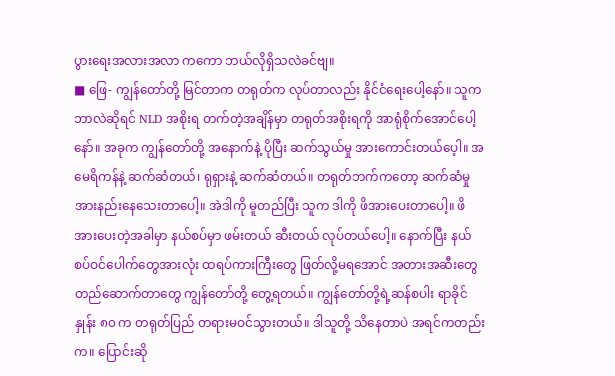ပွားရေးအလားအလာ ကကော ဘယ်လိုရှိသလဲခင်ဗျ။
■ ဖြေ- ကျွန်တော်တို့ မြင်တာက တရုတ်က လုပ်တာလည်း နိုင်ငံရေးပေါ့နော်။ သူက ဘာလဲဆိုရင် NLD အစိုးရ တက်တဲ့အချိန်မှာ တရုတ်အစိုးရကို အာရုံစိုက်အောင်ပေါ့နော်။ အခုက ကျွန်တော်တို့ အနောက်နဲ့ ပိုပြီး ဆက်သွယ်မှု အားကောင်းတယ်ပေ့ါ။ အမေရိကန်နဲ့ ဆက်ဆံတယ်၊ ရုရှားနဲ့ ဆက်ဆံတယ်။ တရုတ်ဘက်ကတော့ ဆက်ဆံမှု အားနည်းနေသေးတာပေါ့။ အဲဒါကို မူတည်ပြီး သူက ဒါကို ဖိအားပေးတာပေါ့။ ဖိအားပေးတဲ့အခါမှာ နယ်စပ်မှာ ဖမ်းတယ် ဆီးတယ် လုပ်တယ်ပေါ့။ နောက်ပြီး နယ်စပ်ဝင်ပေါက်တွေအားလုံး ထရပ်ကားကြီးတွေ ဖြတ်လို့မရအောင် အတားအဆီးတွေ တည်ဆောက်တာတွေ ကျွန်တော်တို့ တွေ့ရတယ်။ ကျွန်တော်တို့ရဲ့ဆန်စပါး ရာခိုင်နှုန်း ၈၀ က တရုတ်ပြည် တရားမဝင်သွားတယ်။ ဒါသူတို့ သိနေတာပဲ အရင်ကတည်းက။ ပြောင်းဆို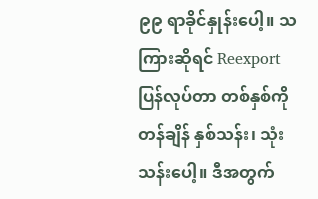၉၉ ရာခိုင်နှုန်းပေါ့။ သကြားဆိုရင် Reexport ပြန်လုပ်တာ တစ်နှစ်ကို တန်ချိန် နှစ်သန်း၊ သုံးသန်းပေါ့။ ဒီအတွက်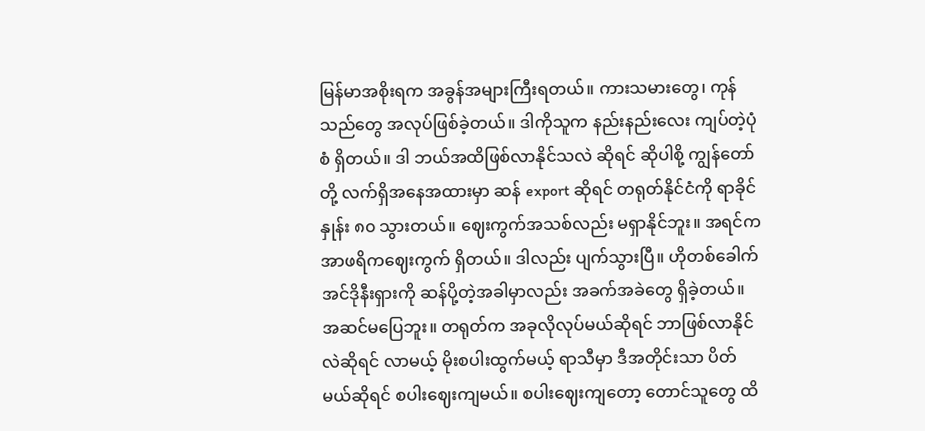မြန်မာအစိုးရက အခွန်အများကြီးရတယ်။ ကားသမားတွေ၊ ကုန်သည်တွေ အလုပ်ဖြစ်ခဲ့တယ်။ ဒါကိုသူက နည်းနည်းလေး ကျပ်တဲ့ပုံစံ ရှိတယ်။ ဒါ ဘယ်အထိဖြစ်လာနိုင်သလဲ ဆိုရင် ဆိုပါစို့ ကျွန်တော်တို့ လက်ရှိအနေအထားမှာ ဆန် export ဆိုရင် တရုတ်နိုင်ငံကို ရာခိုင်နှုန်း ၈၀ သွားတယ်။ ဈေးကွက်အသစ်လည်း မရှာနိုင်ဘူး။ အရင်က အာဖရိကဈေးကွက် ရှိတယ်။ ဒါလည်း ပျက်သွားပြီ။ ဟိုတစ်ခေါက် အင်ဒိုနီးရှားကို ဆန်ပို့တဲ့အခါမှာလည်း အခက်အခဲတွေ ရှိခဲ့တယ်။ အဆင်မပြေဘူး။ တရုတ်က အခုလိုလုပ်မယ်ဆိုရင် ဘာဖြစ်လာနိုင်လဲဆိုရင် လာမယ့် မိုးစပါးထွက်မယ့် ရာသီမှာ ဒီအတိုင်းသာ ပိတ်မယ်ဆိုရင် စပါးဈေးကျမယ်။ စပါးဈေးကျတော့ တောင်သူတွေ ထိ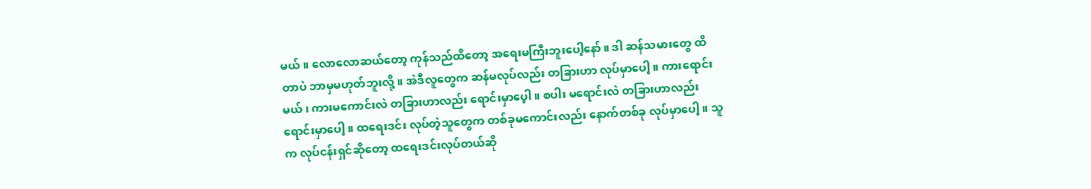မယ်။ လောလောဆယ်တော့ ကုန်သည်ထိတော့ အရေးမကြီးဘူးပေါ့နော်။ ဒါ ဆန်သမားတွေ ထိတာပဲ ဘာမှမဟုတ်ဘူးလို့။ အဲဒီလူတွေက ဆန်မလုပ်လည်း တခြားဟာ လုပ်မှာပေါ့။ ကားရောင်းမယ်၊ ကားမကောင်းလဲ တခြားဟာလည်း ရောင်းမှာပေ့ါ။ စပါး မရောင်းလဲ တခြားဟာလည်း ရောင်းမှာပေါ့။ ထရေးဒင်း လုပ်တဲ့သူတွေက တစ်ခုမကောင်းလည်း နောက်တစ်ခု လုပ်မှာပေါ့။ သူက လုပ်ငန်းရှင်ဆိုတော့ ထရေးဒင်းလုပ်တယ်ဆို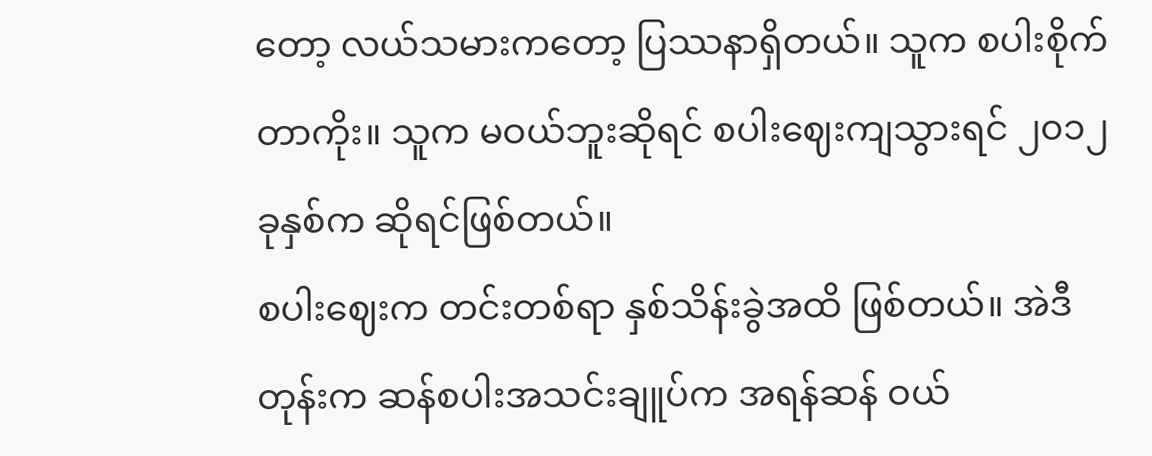တော့ လယ်သမားကတော့ ပြဿနာရှိတယ်။ သူက စပါးစိုက်တာကိုး။ သူက မဝယ်ဘူးဆိုရင် စပါးဈေးကျသွားရင် ၂၀၁၂ ခုနှစ်က ဆိုရင်ဖြစ်တယ်။
စပါးဈေးက တင်းတစ်ရာ နှစ်သိန်းခွဲအထိ ဖြစ်တယ်။ အဲဒီတုန်းက ဆန်စပါးအသင်းချူပ်က အရန်ဆန် ဝယ်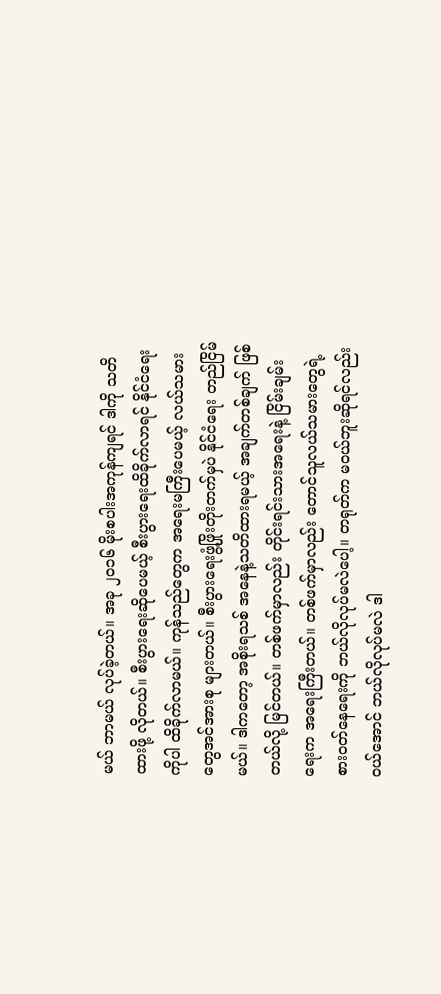မယ် ဘာမယ် လုပ်ခဲ့တယ်။ အခု ၂၀၁၆ မိုးစပါးအကုန်ကျရင် ဒါကို သတိထားဖို့ လိုတယ်။ စီးပွားရေးဆိုပေမယ့် စီးပွားရေးထိခိုက်လာရင် နိုင်ငံရေးကိုပါ ထိခိုက်လာမယ်။ ကုန်သည်တွေက အရေးမကြီးပေမယ့် လယ်သမားတွေအင်အားစု များတယ်။ စီးပွားရေးဖွံ့ဖြိုးတိုးတက်မှပဲ နိုင်ငံရေး တည်ငြိမ်မယ်။ ဒါကတော့ အစိုးရသစ် အနေနဲ့သတိထားရမယ့် အချက်တစ်ချက် ဖြစ်တယ်လို့ မြင်တယ်။ တစ်ဖက်မှာလည်း တိုင်းရင်းသားအရေးနဲ့ ငြိမ်းချမ်းရေးက အရေးကြီးတယ်။ တစ်ဖက်မှာလည်း တောင်သူလယ်သမားတွေရဲ့ စားဝတ်နေရေးကို ဘယ်လိုလုပ်မလဲပေါ့။ တရုတ်က မဝယ်ဘူးဆိုရင်လည်း ဝယ်အောင် ဘယ်လိုလုပ်မလဲ ဒါ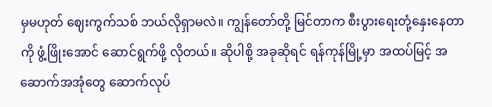မှမဟုတ် ဈေးကွက်သစ် ဘယ်လိုရှာမလဲ။ ကျွန်တော်တို့ မြင်တာက စီးပွားရေးတုံ့နှေးနေတာကို ဖွံ့ဖြိုးအောင် ဆောင်ရွက်ဖို့ လိုတယ်။ ဆိုပါစို့ အခုဆိုရင် ရန်ကုန်မြို့မှာ အထပ်မြင့် အဆောက်အအုံတွေ ဆောက်လုပ်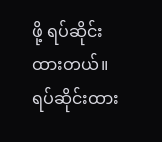ဖို့ ရပ်ဆိုင်းထားတယ်။ ရပ်ဆိုင်းထား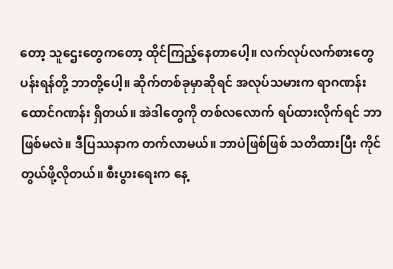တော့ သူဌေးတွေကတော့ ထိုင်ကြည့်နေတာပေါ့။ လက်လုပ်လက်စားတွေ ပန်းရန်တို့ ဘာတို့ပေါ့။ ဆိုက်တစ်ခုမှာဆိုရင် အလုပ်သမားက ရာဂဏန်း ထောင်ဂဏန်း ရှိတယ်။ အဲဒါတွေကို တစ်လလောက် ရပ်ထားလိုက်ရင် ဘာဖြစ်မလဲ။ ဒီပြဿနာက တက်လာမယ်။ ဘာပဲဖြစ်ဖြစ် သတိထားပြီး ကိုင်တွယ်ဖို့လိုတယ်။ စီးပွားရေးက နေ့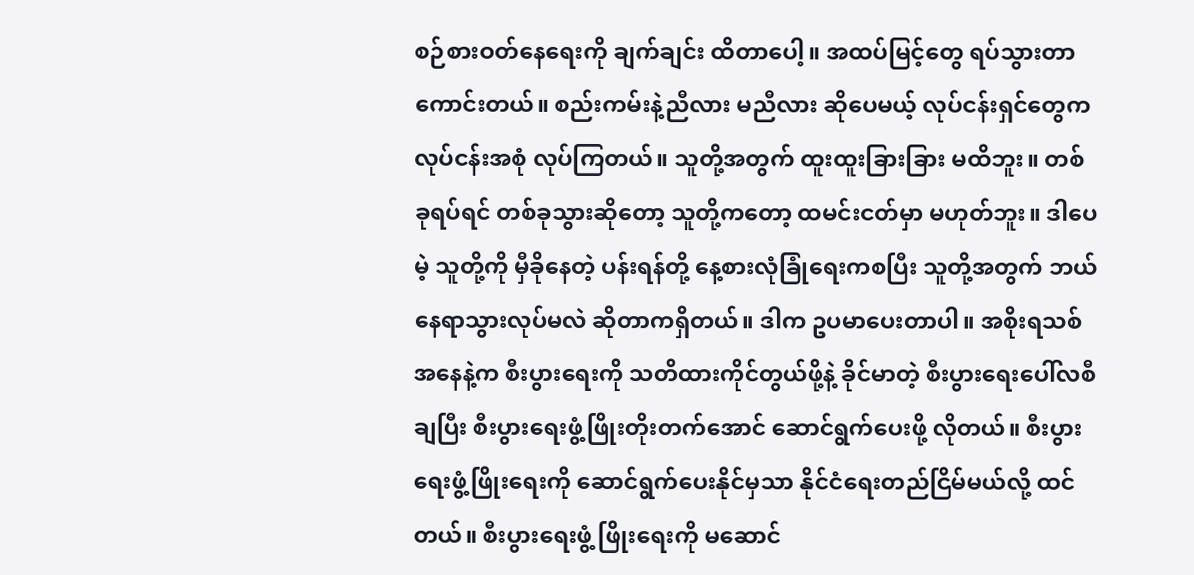စဉ်စားဝတ်နေရေးကို ချက်ချင်း ထိတာပေါ့။ အထပ်မြင့်တွေ ရပ်သွားတာ ကောင်းတယ်။ စည်းကမ်းနဲ့ညီလား မညီလား ဆိုပေမယ့် လုပ်ငန်းရှင်တွေက လုပ်ငန်းအစုံ လုပ်ကြတယ်။ သူတို့အတွက် ထူးထူးခြားခြား မထိဘူး။ တစ်ခုရပ်ရင် တစ်ခုသွားဆိုတော့ သူတို့ကတော့ ထမင်းငတ်မှာ မဟုတ်ဘူး။ ဒါပေမဲ့ သူတို့ကို မှီခိုနေတဲ့ ပန်းရန်တို့ နေ့စားလုံခြုံရေးကစပြီး သူတို့အတွက် ဘယ်နေရာသွားလုပ်မလဲ ဆိုတာကရှိတယ်။ ဒါက ဥပမာပေးတာပါ။ အစိုးရသစ်အနေနဲ့က စီးပွားရေးကို သတိထားကိုင်တွယ်ဖို့နဲ့ ခိုင်မာတဲ့ စီးပွားရေးပေါ်လစီချပြီး စီးပွားရေးဖွံ့ဖြိုးတိုးတက်အောင် ဆောင်ရွက်ပေးဖို့ လိုတယ်။ စီးပွားရေးဖွံ့ဖြိုးရေးကို ဆောင်ရွက်ပေးနိုင်မှသာ နိုင်ငံရေးတည်ငြိမ်မယ်လို့ ထင်တယ်။ စီးပွားရေးဖွံ့ ဖြိုးရေးကို မဆောင်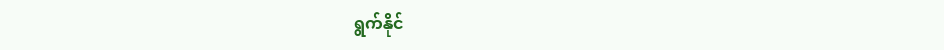ရွက်နိုင်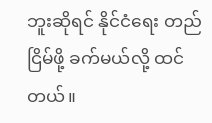ဘူးဆိုရင် နိုင်ငံရေး တည်ငြိမ်ဖို့ ခက်မယ်လို့ ထင်တယ်။